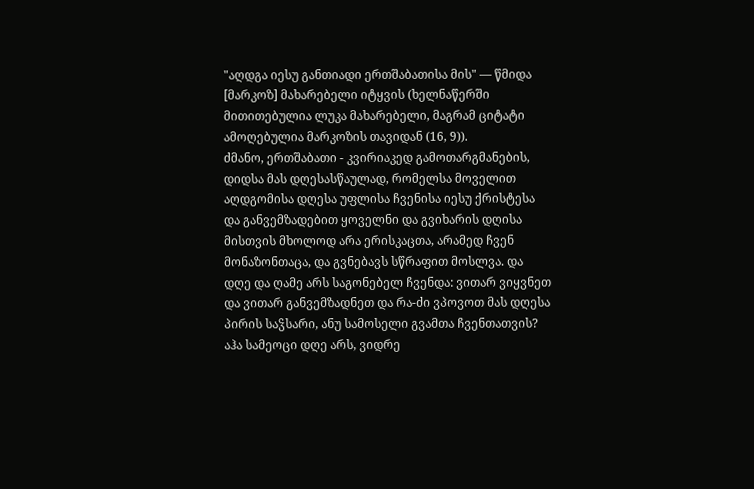"აღდგა იესუ განთიადი ერთშაბათისა მის" — წმიდა [მარკოზ] მახარებელი იტყვის (ხელნაწერში მითითებულია ლუკა მახარებელი, მაგრამ ციტატი ამოღებულია მარკოზის თავიდან (16, 9)).
ძმანო, ერთშაბათი - კვირიაკედ გამოთარგმანების, დიდსა მას დღესასწაულად, რომელსა მოველით აღდგომისა დღესა უფლისა ჩვენისა იესუ ქრისტესა და განვემზადებით ყოველნი და გვიხარის დღისა მისთვის მხოლოდ არა ერისკაცთა, არამედ ჩვენ მონაზონთაცა, და გვნებავს სწრაფით მოსლვა. და დღე და ღამე არს საგონებელ ჩვენდა: ვითარ ვიყვნეთ და ვითარ განვემზადნეთ და რა-ძი ვპოვოთ მას დღესა პირის საჴსარი, ანუ სამოსელი გვამთა ჩვენთათვის?
აჰა სამეოცი დღე არს, ვიდრე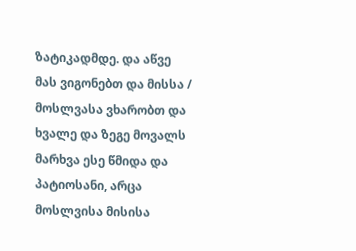ზატიკადმდე. და აწვე მას ვიგონებთ და მისსა / მოსლვასა ვხარობთ და ხვალე და ზეგე მოვალს მარხვა ესე წმიდა და პატიოსანი, არცა მოსლვისა მისისა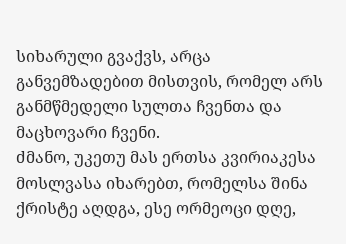სიხარული გვაქვს, არცა განვემზადებით მისთვის, რომელ არს განმწმედელი სულთა ჩვენთა და მაცხოვარი ჩვენი.
ძმანო, უკეთუ მას ერთსა კვირიაკესა მოსლვასა იხარებთ, რომელსა შინა ქრისტე აღდგა, ესე ორმეოცი დღე,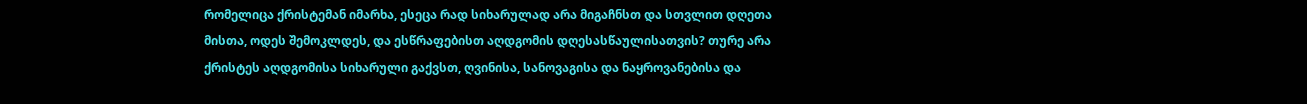რომელიცა ქრისტემან იმარხა, ესეცა რად სიხარულად არა მიგაჩნსთ და სთვლით დღეთა მისთა, ოდეს შემოკლდეს, და ესწრაფებისთ აღდგომის დღესასწაულისათვის? თურე არა ქრისტეს აღდგომისა სიხარული გაქვსთ, ღვინისა, სანოვაგისა და ნაყროვანებისა და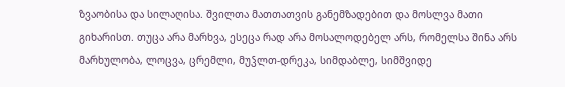ზვაობისა და სილაღისა. შვილთა მათთათვის განემზადებით და მოსლვა მათი გიხარისთ. თუცა არა მარხვა, ესეცა რად არა მოსალოდებელ არს, რომელსა შინა არს მარხულობა, ლოცვა, ცრემლი, მუჴლთ-დრეკა, სიმდაბლე, სიმშვიდე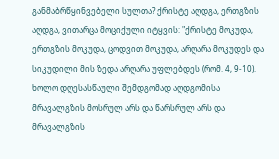განმაბრწყინვებელი სულთა? ქრისტე აღდგა, ერთგზის აღდგა, ვითარცა მოციქული იტყვის: "ქრისტე მოკუდა, ერთგზის მოკუდა, ცოდვით მოკუდა, არღარა მოკუდეს და სიკუდილი მის ზედა არღარა უფლებდეს (რომ. 4, 9-10).
ხოლო დღესასწაული შემდგომად აღდგომისა მრავალგზის მოსრულ არს და წარსრულ არს და მრავალგზის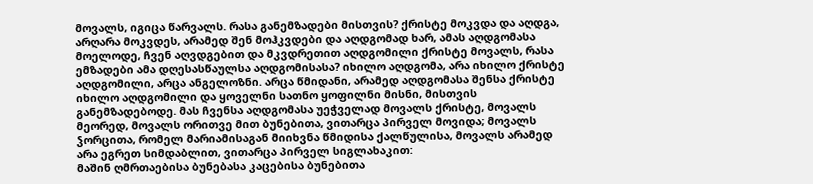მოვალს, იგიცა წარვალს. რასა განემზადები მისთვის? ქრისტე მოკვდა და აღდგა, არღარა მოკვდეს, არამედ შენ მოჰკვდები და აღდგომად ხარ, ამას აღდგომასა მოელოდე, ჩვენ აღვდგებით და მკვდრეთით აღდგომილი ქრისტე მოვალს, რასა ემზადები ამა დღესასწაულსა აღდგომისასა? იხილო აღდგომა, არა იხილო ქრისტე აღდგომილი, არცა ანგელოზნი. არცა წმიდანი, არამედ აღდგომასა შენსა ქრისტე იხილო აღდგომილი და ყოველნი სათნო ყოფილნი მისნი, მისთვის განემზადებოდე. მას ჩვენსა აღდგომასა უეჭველად მოვალს ქრისტე, მოვალს მეორედ, მოვალს ორითვე მით ბუნებითა, ვითარცა პირველ მოვიდა; მოვალს ჴორცითა, რომელ მარიამისაგან მიიხვნა წმიდისა ქალწულისა, მოვალს არამედ არა ეგრეთ სიმდაბლით, ვითარცა პირველ სიგლახაკით:
მაშინ ღმრთაებისა ბუნებასა კაცებისა ბუნებითა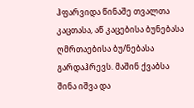ჰფარვიდა წინაშე თვალთა კაცთასა, აწ კაცებისა ბუნებასა ღმრთაებისა ბუ/ნებასა გარდაჰრევს. მაშინ ქვაბსა შინა იშვა და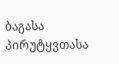ბაგასა პირუტყვთასა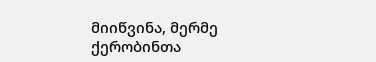მიიწვინა, მერმე ქერობინთა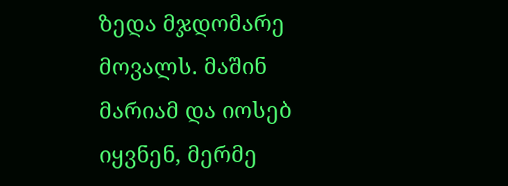ზედა მჯდომარე მოვალს. მაშინ მარიამ და იოსებ იყვნენ, მერმე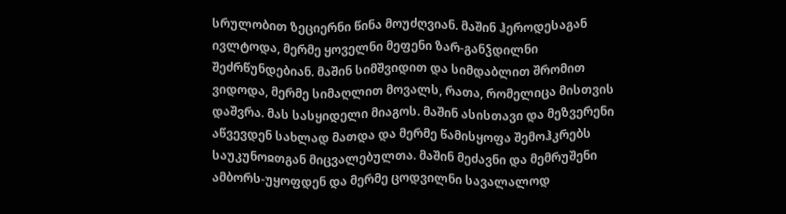სრულობით ზეციერნი წინა მოუძღვიან. მაშინ ჰეროდესაგან ივლტოდა, მერმე ყოველნი მეფენი ზარ-განჴდილნი შეძრწუნდებიან. მაშინ სიმშვიდით და სიმდაბლით შრომით ვიდოდა, მერმე სიმაღლით მოვალს, რათა, რომელიცა მისთვის დაშვრა. მას სასყიდელი მიაგოს. მაშინ ასისთავი და მეზვერენი აწვევდენ სახლად მათდა და მერმე წამისყოფა შემოჰკრებს საუკუნოჲთგან მიცვალებულთა. მაშინ მეძავნი და მემრუშენი ამბორს-უყოფდენ და მერმე ცოდვილნი სავალალოდ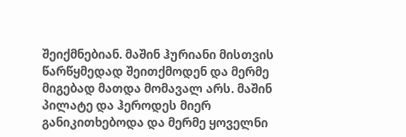შეიქმნებიან. მაშინ ჰურიანი მისთვის წარწყმედად შეითქმოდენ და მერმე მიგებად მათდა მომავალ არს. მაშინ პილატე და ჰეროდეს მიერ განიკითხებოდა და მერმე ყოველნი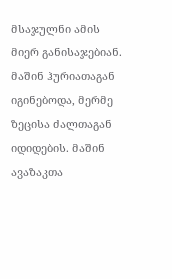მსაჯულნი ამის მიერ განისაჯებიან. მაშინ ჰურიათაგან იგინებოდა, მერმე ზეცისა ძალთაგან იდიდების. მაშინ ავაზაკთა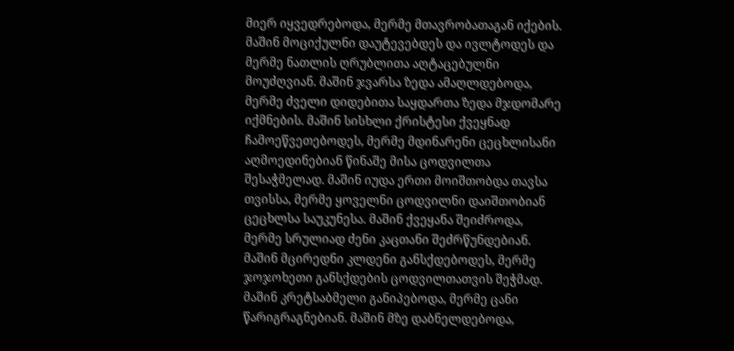მიერ იყვედრებოდა, მერმე მთავრობათაგან იქების. მაშინ მოციქულნი დაუტევებდეს და ივლტოდეს და მერმე ნათლის ღრუბლითა აღტაცებულნი მოუძღვიან. მაშინ ჯვარსა ზედა ამაღლდებოდა, მერმე ძველი დიდებითა საყდართა ზედა მჯდომარე იქმნების. მაშინ სისხლი ქრისტესი ქვეყნად ჩამოეწვეთებოდეს, მერმე მდინარენი ცეცხლისანი აღმოედინებიან წინაშე მისა ცოდვილთა შესაჭმელად. მაშინ იუდა ერთი მოიშთობდა თავსა თვისსა, მერმე ყოველნი ცოდვილნი დაიშთობიან ცეცხლსა საუკუნესა. მაშინ ქვეყანა შეიძროდა, მერმე სრულიად ძენი კაცთანი შეძრწუნდებიან. მაშინ მცირედნი კლდენი განსქდებოდეს, მერმე ჯოჯოხეთი განსქდების ცოდვილთათვის შეჭმად. მაშინ კრეტსაბმელი განიპებოდა, მერმე ცანი წარიგრაგნებიან. მაშინ მზე დაბნელდებოდა,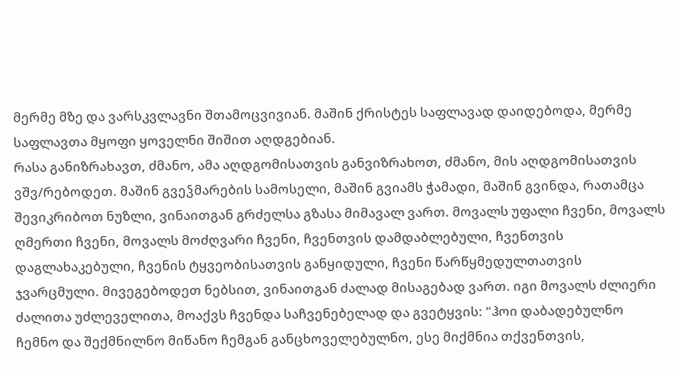მერმე მზე და ვარსკვლავნი შთამოცვივიან. მაშინ ქრისტეს საფლავად დაიდებოდა, მერმე საფლავთა მყოფი ყოველნი შიშით აღდგებიან.
რასა განიზრახავთ, ძმანო, ამა აღდგომისათვის განვიზრახოთ, ძმანო, მის აღდგომისათვის ვშვ/რებოდეთ. მაშინ გვეჴმარების სამოსელი, მაშინ გვიამს ჭამადი, მაშინ გვინდა, რათამცა შევიკრიბოთ ნუზლი, ვინაითგან გრძელსა გზასა მიმავალ ვართ. მოვალს უფალი ჩვენი, მოვალს ღმერთი ჩვენი, მოვალს მოძღვარი ჩვენი, ჩვენთვის დამდაბლებული, ჩვენთვის დაგლახაკებული, ჩვენის ტყვეობისათვის განყიდული, ჩვენი წარწყმედულთათვის ჯვარცმული. მივეგებოდეთ ნებსით, ვინაითგან ძალად მისაგებად ვართ. იგი მოვალს ძლიერი ძალითა უძლეველითა, მოაქვს ჩვენდა საჩვენებელად და გვეტყვის: "ჰოი დაბადებულნო ჩემნო და შექმნილნო მიწანო ჩემგან განცხოველებულნო, ესე მიქმნია თქვენთვის,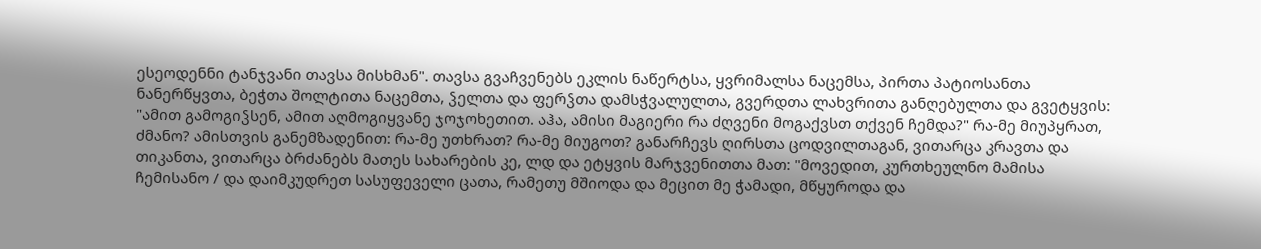ესეოდენნი ტანჯვანი თავსა მისხმან". თავსა გვაჩვენებს ეკლის ნაწერტსა, ყვრიმალსა ნაცემსა, პირთა პატიოსანთა ნანერწყვთა, ბეჭთა შოლტითა ნაცემთა, ჴელთა და ფერჴთა დამსჭვალულთა, გვერდთა ლახვრითა განღებულთა და გვეტყვის: "ამით გამოგიჴსენ, ამით აღმოგიყვანე ჯოჯოხეთით. აჰა, ამისი მაგიერი რა ძღვენი მოგაქვსთ თქვენ ჩემდა?" რა-მე მიუპყრათ, ძმანო? ამისთვის განემზადენით: რა-მე უთხრათ? რა-მე მიუგოთ? განარჩევს ღირსთა ცოდვილთაგან, ვითარცა კრავთა და თიკანთა, ვითარცა ბრძანებს მათეს სახარების კე, ლდ და ეტყვის მარჯვენითთა მათ: "მოვედით, კურთხეულნო მამისა ჩემისანო / და დაიმკუდრეთ სასუფეველი ცათა, რამეთუ მშიოდა და მეცით მე ჭამადი, მწყუროდა და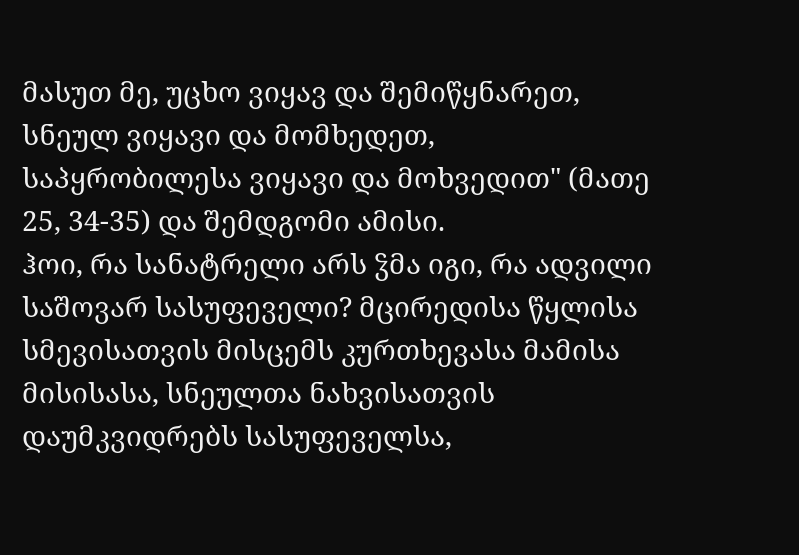მასუთ მე, უცხო ვიყავ და შემიწყნარეთ, სნეულ ვიყავი და მომხედეთ, საპყრობილესა ვიყავი და მოხვედით" (მათე 25, 34-35) და შემდგომი ამისი.
ჰოი, რა სანატრელი არს ჴმა იგი, რა ადვილი საშოვარ სასუფეველი? მცირედისა წყლისა სმევისათვის მისცემს კურთხევასა მამისა მისისასა, სნეულთა ნახვისათვის დაუმკვიდრებს სასუფეველსა,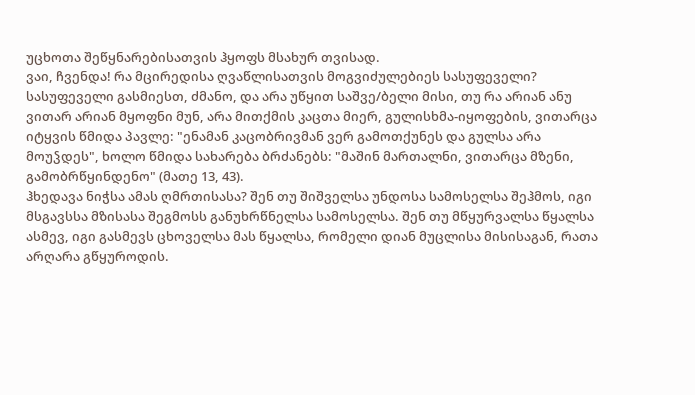უცხოთა შეწყნარებისათვის ჰყოფს მსახურ თვისად.
ვაი, ჩვენდა! რა მცირედისა ღვაწლისათვის მოგვიძულებიეს სასუფეველი?
სასუფეველი გასმიესთ, ძმანო, და არა უწყით საშვე/ბელი მისი, თუ რა არიან ანუ ვითარ არიან მყოფნი მუნ, არა მითქმის კაცთა მიერ, გულისხმა-იყოფების, ვითარცა იტყვის წმიდა პავლე: "ენამან კაცობრივმან ვერ გამოთქუნეს და გულსა არა მოუჴდეს", ხოლო წმიდა სახარება ბრძანებს: "მაშინ მართალნი, ვითარცა მზენი, გამობრწყინდენო" (მათე 13, 43).
ჰხედავა ნიჭსა ამას ღმრთისასა? შენ თუ შიშველსა უნდოსა სამოსელსა შეჰმოს, იგი მსგავსსა მზისასა შეგმოსს განუხრწნელსა სამოსელსა. შენ თუ მწყურვალსა წყალსა ასმევ, იგი გასმევს ცხოველსა მას წყალსა, რომელი დიან მუცლისა მისისაგან, რათა არღარა გწყუროდის.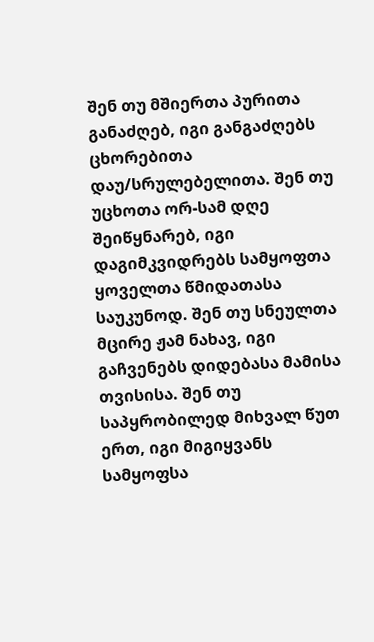შენ თუ მშიერთა პურითა განაძღებ, იგი განგაძღებს ცხორებითა დაუ/სრულებელითა. შენ თუ უცხოთა ორ-სამ დღე შეიწყნარებ, იგი დაგიმკვიდრებს სამყოფთა ყოველთა წმიდათასა საუკუნოდ. შენ თუ სნეულთა მცირე ჟამ ნახავ, იგი გაჩვენებს დიდებასა მამისა თვისისა. შენ თუ საპყრობილედ მიხვალ წუთ ერთ, იგი მიგიყვანს სამყოფსა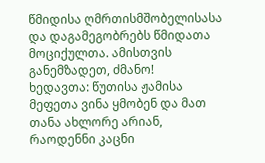წმიდისა ღმრთისმშობელისასა და დაგამეგობრებს წმიდათა მოციქულთა. ამისთვის განემზადეთ, ძმანო!
ხედავთა: წუთისა ჟამისა მეფეთა ვინა ყმობენ და მათ თანა ახლორე არიან, რაოდენნი კაცნი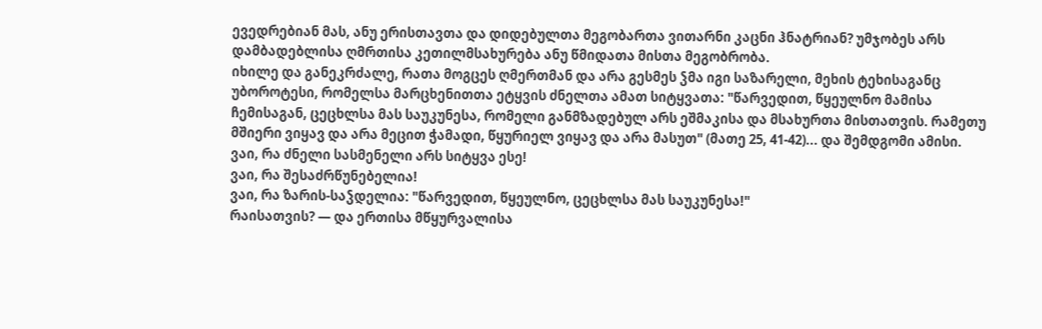ევედრებიან მას, ანუ ერისთავთა და დიდებულთა მეგობართა ვითარნი კაცნი ჰნატრიან? უმჯობეს არს დამბადებლისა ღმრთისა კეთილმსახურება ანუ წმიდათა მისთა მეგობრობა.
იხილე და განეკრძალე, რათა მოგცეს ღმერთმან და არა გესმეს ჴმა იგი საზარელი, მეხის ტეხისაგანც უბოროტესი, რომელსა მარცხენითთა ეტყვის ძნელთა ამათ სიტყვათა: "წარვედით, წყეულნო მამისა ჩემისაგან, ცეცხლსა მას საუკუნესა, რომელი განმზადებულ არს ეშმაკისა და მსახურთა მისთათვის. რამეთუ მშიერი ვიყავ და არა მეცით ჭამადი, წყურიელ ვიყავ და არა მასუთ" (მათე 25, 41-42)... და შემდგომი ამისი.
ვაი, რა ძნელი სასმენელი არს სიტყვა ესე!
ვაი, რა შესაძრწუნებელია!
ვაი, რა ზარის-საჴდელია: "წარვედით, წყეულნო, ცეცხლსა მას საუკუნესა!"
რაისათვის? — და ერთისა მწყურვალისა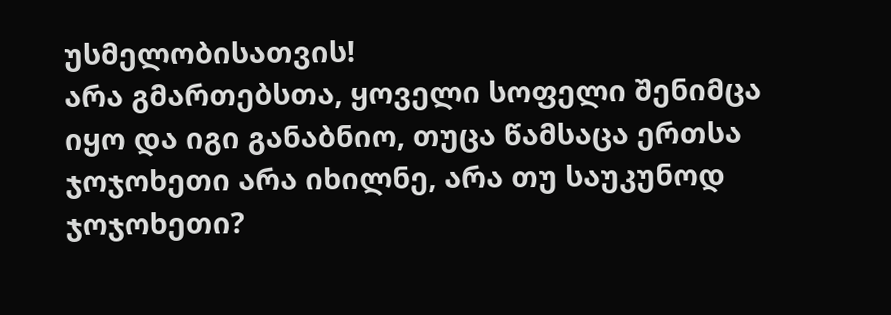უსმელობისათვის!
არა გმართებსთა, ყოველი სოფელი შენიმცა იყო და იგი განაბნიო, თუცა წამსაცა ერთსა ჯოჯოხეთი არა იხილნე, არა თუ საუკუნოდ ჯოჯოხეთი?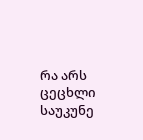რა არს ცეცხლი საუკუნე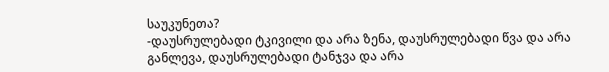საუკუნეთა?
-დაუსრულებადი ტკივილი და არა ზენა, დაუსრულებადი წვა და არა განლევა, დაუსრულებადი ტანჯვა და არა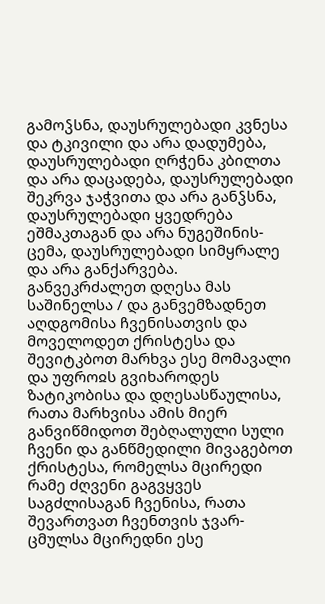გამოჴსნა, დაუსრულებადი კვნესა და ტკივილი და არა დადუმება, დაუსრულებადი ღრჭენა კბილთა და არა დაცადება, დაუსრულებადი შეკრვა ჯაჭვითა და არა განჴსნა, დაუსრულებადი ყვედრება ეშმაკთაგან და არა ნუგეშინის-ცემა, დაუსრულებადი სიმყრალე და არა განქარვება.
განვეკრძალეთ დღესა მას საშინელსა / და განვემზადნეთ აღდგომისა ჩვენისათვის და მოველოდეთ ქრისტესა და შევიტკბოთ მარხვა ესე მომავალი და უფროჲს გვიხაროდეს ზატიკობისა და დღესასწაულისა, რათა მარხვისა ამის მიერ განვიწმიდოთ შებღალული სული ჩვენი და განწმედილი მივაგებოთ ქრისტესა, რომელსა მცირედი რამე ძღვენი გაგვყვეს საგძლისაგან ჩვენისა, რათა შევართვათ ჩვენთვის ჯვარ-ცმულსა მცირედნი ესე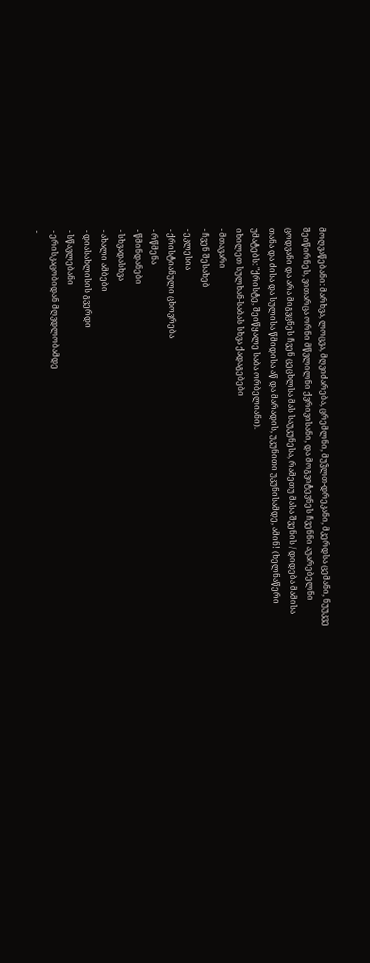მოღვაწებანი: მარხვა, ლოცვა, მღვიძარება, ცრემლნი, მუჴლთ-დრეკანი, მკერდსა ცემანი, ნუუკვე შეიწირნეს, ვითარცა ორნი მწვლილნი ქვრივისანი, და მოგვიტევნეს ჩვენნი აუარებელნი ცოდვანი და არა მიგვცნეს ჩვენ ცეცხლსა მას საუკუნესა, რამეთუ მასა შვენის / დიდება მამისა თანა და ძისა და სულისა წმიდისა აწ და მარადის, უკუნითი უკუნისამდე, ამინ! (ხელნაწერი უმატებს: "ქრისტე, შეიწყალე საბა ორბელიანი).
იხილეთ სულხან-საბას სხვა ქადაგებები
- მთავარი
- ჩვენ შესახებ
- ეკლესია
- ქრისტიანული ცხოვრება
- რწმენა
- წმინდანები
- სხვადასხვა
- ახალი ამბები
- დიასახლისის გვერდი
- სწავლებანი
- ერისკაცობიდან მღვდლობამდე
-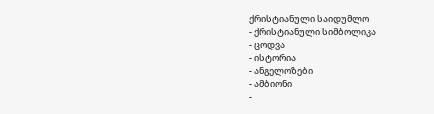ქრისტიანული საიდუმლო
- ქრისტიანული სიმბოლიკა
- ცოდვა
- ისტორია
- ანგელოზები
- ამბიონი
-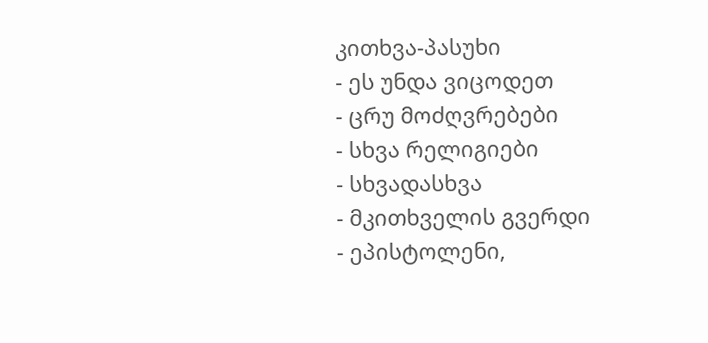კითხვა-პასუხი
- ეს უნდა ვიცოდეთ
- ცრუ მოძღვრებები
- სხვა რელიგიები
- სხვადასხვა
- მკითხველის გვერდი
- ეპისტოლენი,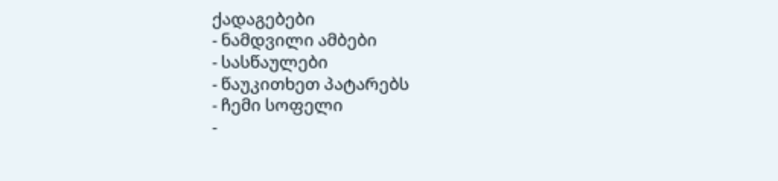ქადაგებები
- ნამდვილი ამბები
- სასწაულები
- წაუკითხეთ პატარებს
- ჩემი სოფელი
-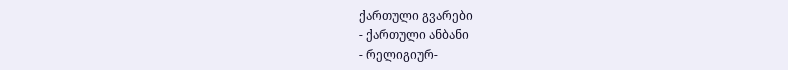ქართული გვარები
- ქართული ანბანი
- რელიგიურ-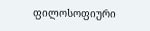ფილოსოფიური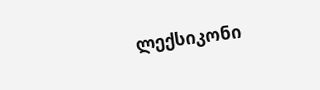ლექსიკონი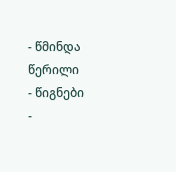- წმინდა წერილი
- წიგნები
-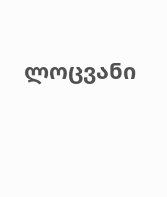ლოცვანი